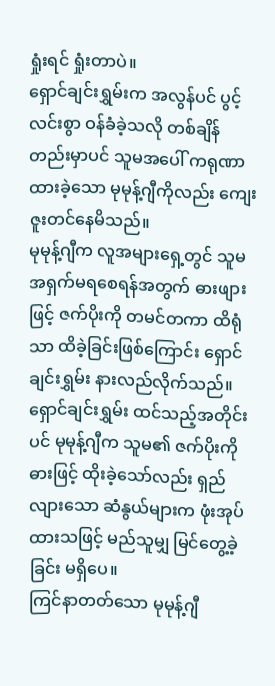ရှုံးရင် ရှုံးတာပဲ။
ရှောင်ချင်းရွှမ်းက အလွန်ပင် ပွင့်လင်းစွာ ဝန်ခံခဲ့သလို တစ်ချိန်တည်းမှာပင် သူမအပေါ် ကရုဏာထားခဲ့သော မုမုန့်ဂျီကိုလည်း ကျေးဇူးတင်နေမိသည်။
မုမုန့်ဂျီက လူအများရှေ့တွင် သူမ အရှက်မရစေရန်အတွက် ဓားဖျားဖြင့် ဇက်ပိုးကို တမင်တကာ ထိရုံသာ ထိခဲ့ခြင်းဖြစ်ကြောင်း ရှောင်ချင်းရွှမ်း နားလည်လိုက်သည်။
ရှောင်ချင်းရွှမ်း ထင်သည့်အတိုင်းပင် မုမုန့်ဂျီက သူမ၏ ဇက်ပိုးကို ဓားဖြင့် ထိုးခဲ့သော်လည်း ရှည်လျားသော ဆံနွယ်များက ဖုံးအုပ်ထားသဖြင့် မည်သူမျှ မြင်တွေ့ခဲ့ခြင်း မရှိပေ။
ကြင်နာတတ်သော မုမုန့်ဂျီ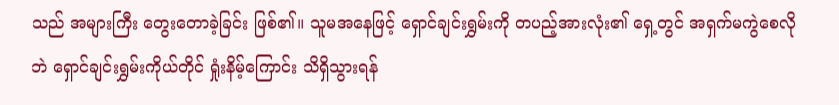သည် အများကြီး တွေးတောခဲ့ခြင်း ဖြစ်၏။ သူမအနေဖြင့် ရှောင်ချင်းရွှမ်းကို တပည့်အားလုံး၏ ရှေ့တွင် အရှက်မကွဲစေလိုဘဲ ရှောင်ချင်းရွှမ်းကိုယ်တိုင် ရှုံးနိမ့်ကြောင်း သိရှိသွားရန်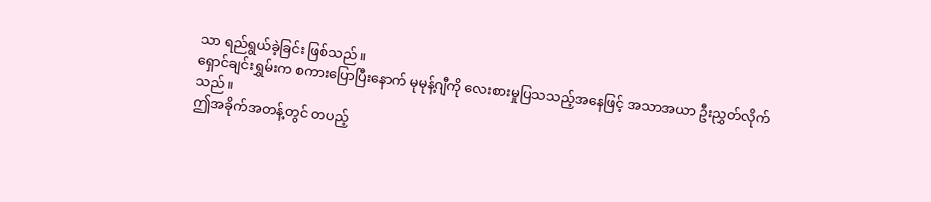သာ ရည်ရွယ်ခဲ့ခြင်း ဖြစ်သည်။
ရှောင်ချင်းရွှမ်းက စကားပြောပြီးနောက် မုမုန့်ဂျီကို လေးစားမှုပြသသည့်အနေဖြင့် အသာအယာ ဦးညွှတ်လိုက်သည်။
ဤအခိုက်အတန့်တွင် တပည့်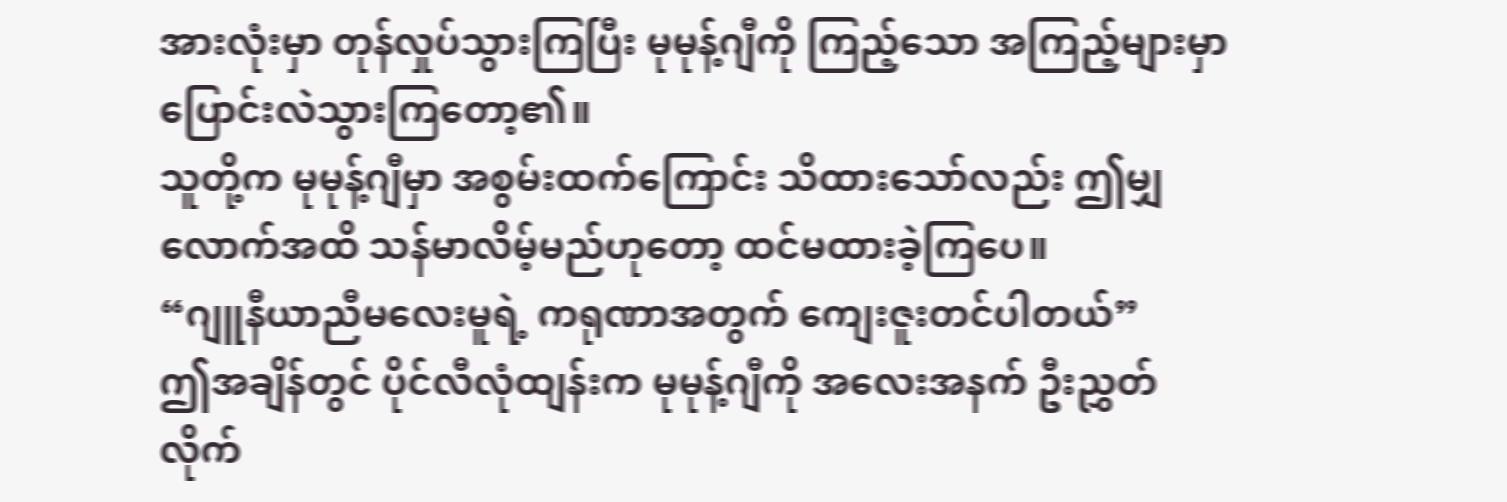အားလုံးမှာ တုန်လှုပ်သွားကြပြီး မုမုန့်ဂျီကို ကြည့်သော အကြည့်များမှာ ပြောင်းလဲသွားကြတော့၏။
သူတို့က မုမုန့်ဂျီမှာ အစွမ်းထက်ကြောင်း သိထားသော်လည်း ဤမျှလောက်အထိ သန်မာလိမ့်မည်ဟုတော့ ထင်မထားခဲ့ကြပေ။
“ဂျူနီယာညီမလေးမူရဲ့ ကရုဏာအတွက် ကျေးဇူးတင်ပါတယ်”
ဤအချိန်တွင် ပိုင်လီလုံထျန်းက မုမုန့်ဂျီကို အလေးအနက် ဦးညွှတ်လိုက်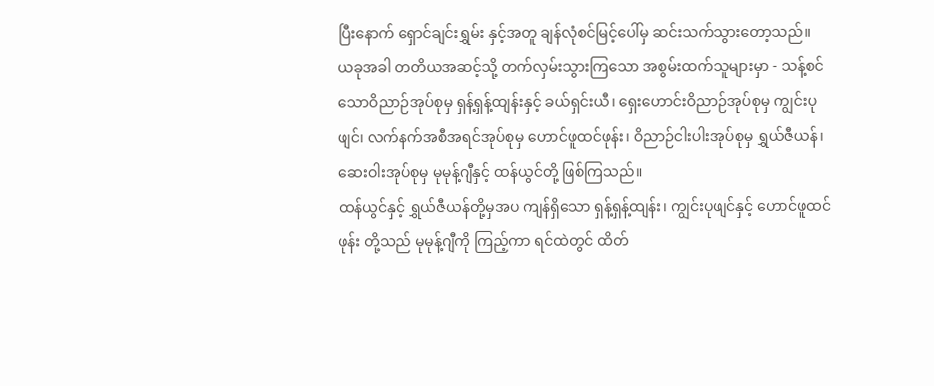ပြီးနောက် ရှောင်ချင်းရွှမ်း နှင့်အတူ ချန်လုံစင်မြင့်ပေါ်မှ ဆင်းသက်သွားတော့သည်။
ယခုအခါ တတိယအဆင့်သို့ တက်လှမ်းသွားကြသော အစွမ်းထက်သူများမှာ - သန့်စင်သောဝိညာဉ်အုပ်စုမှ ရှန့်ရှန့်ထျန်းနှင့် ခယ်ရှင်းယီ၊ ရှေးဟောင်းဝိညာဉ်အုပ်စုမှ ကျွင်းပုဖျင်၊ လက်နက်အစီအရင်အုပ်စုမှ ဟောင်ဖူထင်ဖုန်း၊ ဝိညာဉ်ငါးပါးအုပ်စုမှ ရွှယ်ဇီယန်၊ ဆေးဝါးအုပ်စုမှ မုမုန့်ဂျီနှင့် ထန်ယွင်တို့ ဖြစ်ကြသည်။
ထန်ယွင်နှင့် ရွှယ်ဇီယန်တို့မှအပ ကျန်ရှိသော ရှန့်ရှန့်ထျန်း၊ ကျွင်းပုဖျင်နှင့် ဟောင်ဖူထင်ဖုန်း တို့သည် မုမုန့်ဂျီကို ကြည့်ကာ ရင်ထဲတွင် ထိတ်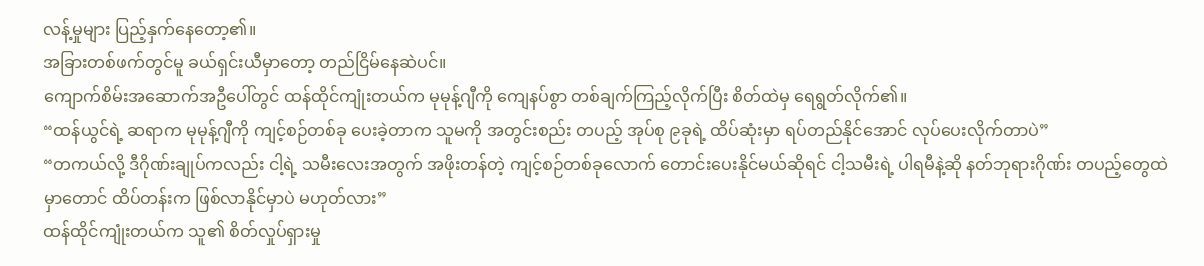လန့်မှုများ ပြည့်နှက်နေတော့၏။
အခြားတစ်ဖက်တွင်မူ ခယ်ရှင်းယီမှာတော့ တည်ငြိမ်နေဆဲပင်။
ကျောက်စိမ်းအဆောက်အဦပေါ်တွင် ထန်ထိုင်ကျုံးတယ်က မုမုန့်ဂျီကို ကျေနပ်စွာ တစ်ချက်ကြည့်လိုက်ပြီး စိတ်ထဲမှ ရေရွတ်လိုက်၏။
“ထန်ယွင်ရဲ့ ဆရာက မုမုန့်ဂျီကို ကျင့်စဉ်တစ်ခု ပေးခဲ့တာက သူမကို အတွင်းစည်း တပည့် အုပ်စု ၉ခုရဲ့ ထိပ်ဆုံးမှာ ရပ်တည်နိုင်အောင် လုပ်ပေးလိုက်တာပဲ”
“တကယ်လို့ ဒီဂိုဏ်းချုပ်ကလည်း ငါ့ရဲ့ သမီးလေးအတွက် အဖိုးတန်တဲ့ ကျင့်စဉ်တစ်ခုလောက် တောင်းပေးနိုင်မယ်ဆိုရင် ငါ့သမီးရဲ့ ပါရမီနဲ့ဆို နတ်ဘုရားဂိုဏ်း တပည့်တွေထဲမှာတောင် ထိပ်တန်းက ဖြစ်လာနိုင်မှာပဲ မဟုတ်လား”
ထန်ထိုင်ကျုံးတယ်က သူ၏ စိတ်လှုပ်ရှားမှု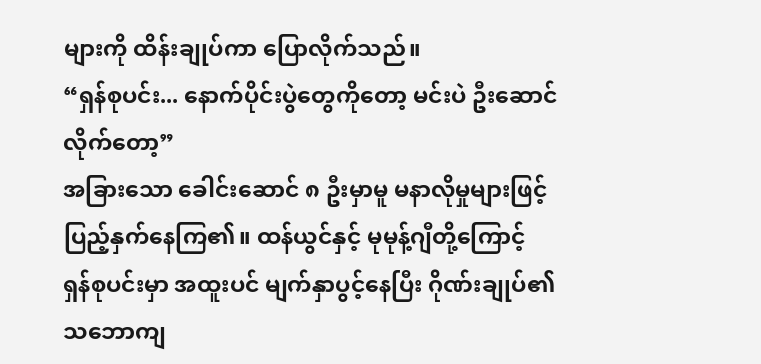များကို ထိန်းချုပ်ကာ ပြောလိုက်သည်။
“ရှန်စုပင်း... နောက်ပိုင်းပွဲတွေကိုတော့ မင်းပဲ ဦးဆောင်လိုက်တော့”
အခြားသော ခေါင်းဆောင် ၈ ဦးမှာမူ မနာလိုမှုများဖြင့် ပြည့်နှက်နေကြ၏။ ထန်ယွင်နှင့် မုမုန့်ဂျီတို့ကြောင့် ရှန်စုပင်းမှာ အထူးပင် မျက်နှာပွင့်နေပြီး ဂိုဏ်းချုပ်၏ သဘောကျ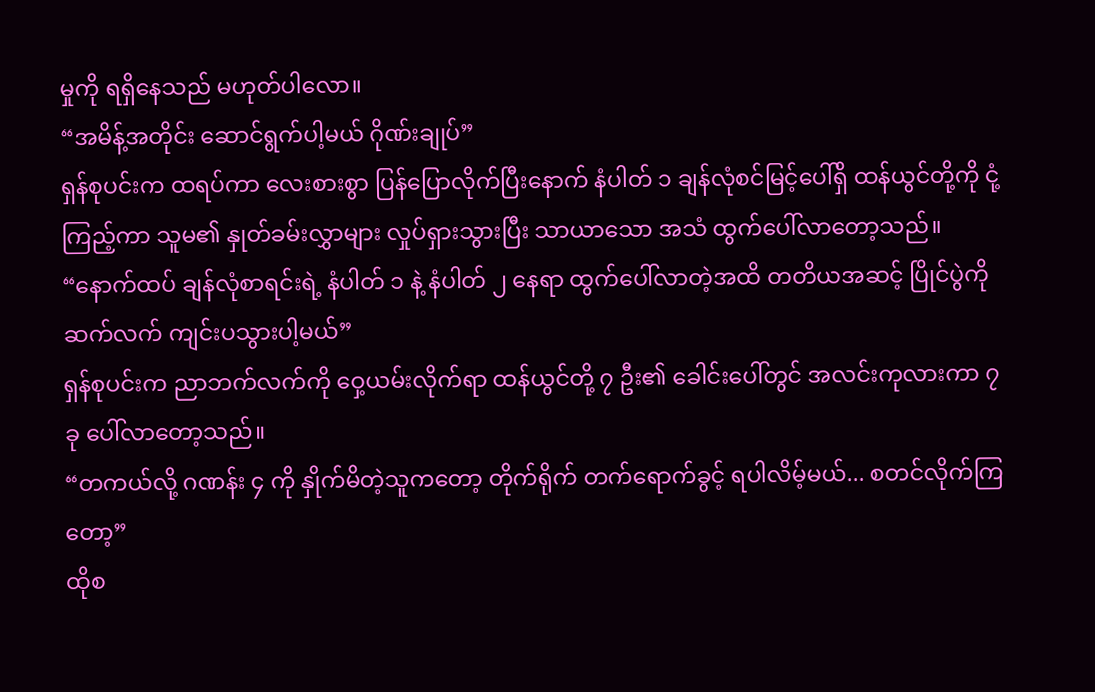မှုကို ရရှိနေသည် မဟုတ်ပါလော။
“အမိန့်အတိုင်း ဆောင်ရွက်ပါ့မယ် ဂိုဏ်းချုပ်”
ရှန်စုပင်းက ထရပ်ကာ လေးစားစွာ ပြန်ပြောလိုက်ပြီးနောက် နံပါတ် ၁ ချန်လုံစင်မြင့်ပေါ်ရှိ ထန်ယွင်တို့ကို ငုံ့ကြည့်ကာ သူမ၏ နှုတ်ခမ်းလွှာများ လှုပ်ရှားသွားပြီး သာယာသော အသံ ထွက်ပေါ်လာတော့သည်။
“နောက်ထပ် ချန်လုံစာရင်းရဲ့ နံပါတ် ၁ နဲ့ နံပါတ် ၂ နေရာ ထွက်ပေါ်လာတဲ့အထိ တတိယအဆင့် ပြိုင်ပွဲကို ဆက်လက် ကျင်းပသွားပါ့မယ်”
ရှန်စုပင်းက ညာဘက်လက်ကို ဝှေ့ယမ်းလိုက်ရာ ထန်ယွင်တို့ ၇ ဦး၏ ခေါင်းပေါ်တွင် အလင်းကုလားကာ ၇ ခု ပေါ်လာတော့သည်။
“တကယ်လို့ ဂဏန်း ၄ ကို နှိုက်မိတဲ့သူကတော့ တိုက်ရိုက် တက်ရောက်ခွင့် ရပါလိမ့်မယ်... စတင်လိုက်ကြတော့”
ထိုစ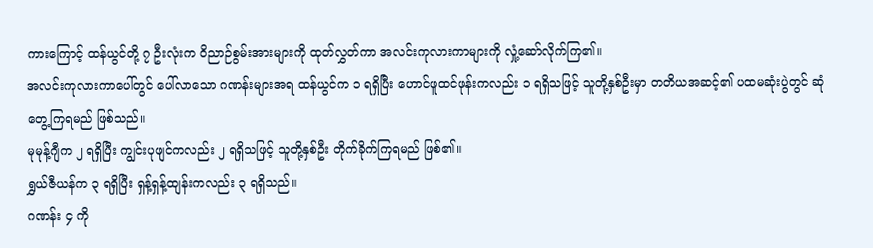ကားကြောင့် ထန်ယွင်တို့ ၇ ဦးလုံးက ဝိညာဉ်စွမ်းအားများကို ထုတ်လွှတ်ကာ အလင်းကုလားကာများကို လှုံ့ဆော်လိုက်ကြ၏။
အလင်းကုလားကာပေါ်တွင် ပေါ်လာသော ဂဏန်းများအရ ထန်ယွင်က ၁ ရရှိပြီး ဟောင်ဖူထင်ဖုန်းကလည်း ၁ ရရှိသဖြင့် သူတို့နှစ်ဦးမှာ တတိယအဆင့်၏ ပထမဆုံးပွဲတွင် ဆုံတွေ့ကြရမည် ဖြစ်သည်။
မုမုန့်ဂျီက ၂ ရရှိပြီး ကျွင်းပုဖျင်ကလည်း ၂ ရရှိသဖြင့် သူတို့နှစ်ဦး တိုက်ခိုက်ကြရမည် ဖြစ်၏။
ရွှယ်ဇီယန်က ၃ ရရှိပြီး ရှန့်ရှန့်ထျန်းကလည်း ၃ ရရှိသည်။
ဂဏန်း ၄ ကို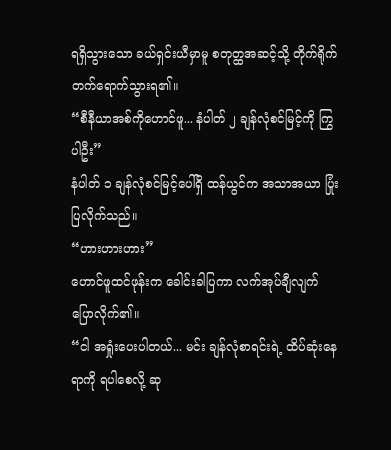ရရှိသွားသော ခယ်ရှင်းယီမှာမူ စတုတ္ထအဆင့်သို့ တိုက်ရိုက် တက်ရောက်သွားရ၏။
“စီနီယာအစ်ကိုဟောင်ဖူ... နံပါတ် ၂ ချန်လုံစင်မြင့်ကို ကြွပါဦး”
နံပါတ် ၁ ချန်လုံစင်မြင့်ပေါ်ရှိ ထန်ယွင်က အသာအယာ ပြုံးပြလိုက်သည်။
“ဟားဟားဟား”
ဟောင်ဖူထင်ဖုန်းက ခေါင်းခါပြကာ လက်အုပ်ချီလျက် ပြောလိုက်၏။
“ငါ အရှုံးပေးပါတယ်... မင်း ချန်လုံစာရင်းရဲ့ ထိပ်ဆုံးနေရာကို ရပါစေလို့ ဆု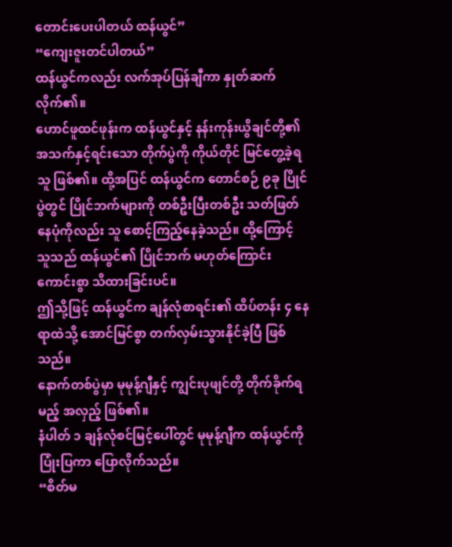တောင်းပေးပါတယ် ထန်ယွင်”
“ကျေးဇူးတင်ပါတယ်”
ထန်ယွင်ကလည်း လက်အုပ်ပြန်ချီကာ နှုတ်ဆက်လိုက်၏။
ဟောင်ဖူထင်ဖုန်းက ထန်ယွင်နှင့် နန်းကုန်းယွိချင်တို့၏ အသက်နှင့်ရင်းသော တိုက်ပွဲကို ကိုယ်တိုင် မြင်တွေ့ခဲ့ရသူ ဖြစ်၏။ ထို့အပြင် ထန်ယွင်က တောင်စဉ် ၉ခု ပြိုင်ပွဲတွင် ပြိုင်ဘက်များကို တစ်ဦးပြီးတစ်ဦး သတ်ဖြတ်နေပုံကိုလည်း သူ စောင့်ကြည့်နေခဲ့သည်။ ထို့ကြောင့် သူသည် ထန်ယွင်၏ ပြိုင်ဘက် မဟုတ်ကြောင်း ကောင်းစွာ သိထားခြင်းပင်။
ဤသို့ဖြင့် ထန်ယွင်က ချန်လုံစာရင်း၏ ထိပ်တန်း ၄ နေရာထဲသို့ အောင်မြင်စွာ တက်လှမ်းသွားနိုင်ခဲ့ပြီ ဖြစ်သည်။
နောက်တစ်ပွဲမှာ မုမုန့်ဂျီနှင့် ကျွင်းပုဖျင်တို့ တိုက်ခိုက်ရမည့် အလှည့် ဖြစ်၏။
နံပါတ် ၁ ချန်လုံစင်မြင့်ပေါ်တွင် မုမုန့်ဂျီက ထန်ယွင်ကို ပြုံးပြကာ ပြောလိုက်သည်။
“စိတ်မ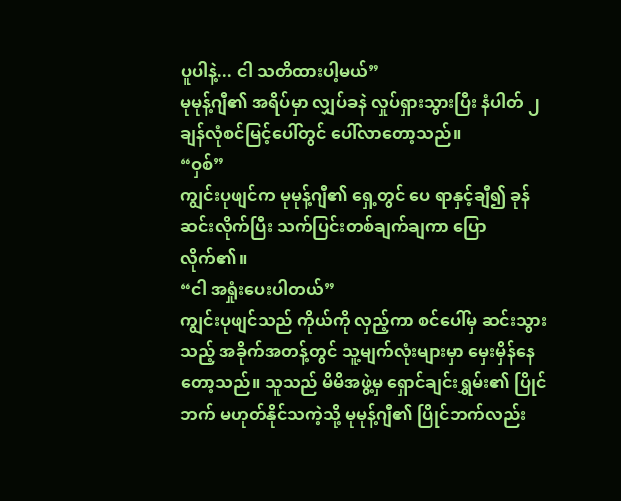ပူပါနဲ့... ငါ သတိထားပါ့မယ်”
မုမုန့်ဂျီ၏ အရိပ်မှာ လျှပ်ခနဲ လှုပ်ရှားသွားပြီး နံပါတ် ၂ ချန်လုံစင်မြင့်ပေါ်တွင် ပေါ်လာတော့သည်။
“ဝှစ်”
ကျွင်းပုဖျင်က မုမုန့်ဂျီ၏ ရှေ့တွင် ပေ ရာနှင့်ချီ၍ ခုန်ဆင်းလိုက်ပြီး သက်ပြင်းတစ်ချက်ချကာ ပြောလိုက်၏။
“ငါ အရှုံးပေးပါတယ်”
ကျွင်းပုဖျင်သည် ကိုယ်ကို လှည့်ကာ စင်ပေါ်မှ ဆင်းသွားသည့် အခိုက်အတန့်တွင် သူ့မျက်လုံးများမှာ မှေးမှိန်နေတော့သည်။ သူသည် မိမိအဖွဲ့မှ ရှောင်ချင်းရွှမ်း၏ ပြိုင်ဘက် မဟုတ်နိုင်သကဲ့သို့ မုမုန့်ဂျီ၏ ပြိုင်ဘက်လည်း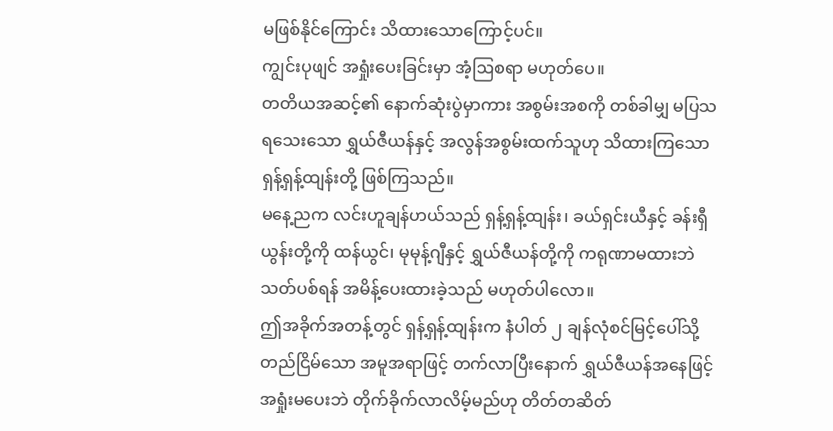မဖြစ်နိုင်ကြောင်း သိထားသောကြောင့်ပင်။
ကျွင်းပုဖျင် အရှုံးပေးခြင်းမှာ အံ့ဩစရာ မဟုတ်ပေ။
တတိယအဆင့်၏ နောက်ဆုံးပွဲမှာကား အစွမ်းအစကို တစ်ခါမျှ မပြသရသေးသော ရွှယ်ဇီယန်နှင့် အလွန်အစွမ်းထက်သူဟု သိထားကြသော ရှန့်ရှန့်ထျန်းတို့ ဖြစ်ကြသည်။
မနေ့ညက လင်းဟူချန်ဟယ်သည် ရှန့်ရှန့်ထျန်း၊ ခယ်ရှင်းယီနှင့် ခန်းရှီယွန်းတို့ကို ထန်ယွင်၊ မုမုန့်ဂျီနှင့် ရွှယ်ဇီယန်တို့ကို ကရုဏာမထားဘဲ သတ်ပစ်ရန် အမိန့်ပေးထားခဲ့သည် မဟုတ်ပါလော။
ဤအခိုက်အတန့်တွင် ရှန့်ရှန့်ထျန်းက နံပါတ် ၂ ချန်လုံစင်မြင့်ပေါ်သို့ တည်ငြိမ်သော အမူအရာဖြင့် တက်လာပြီးနောက် ရွှယ်ဇီယန်အနေဖြင့် အရှုံးမပေးဘဲ တိုက်ခိုက်လာလိမ့်မည်ဟု တိတ်တဆိတ်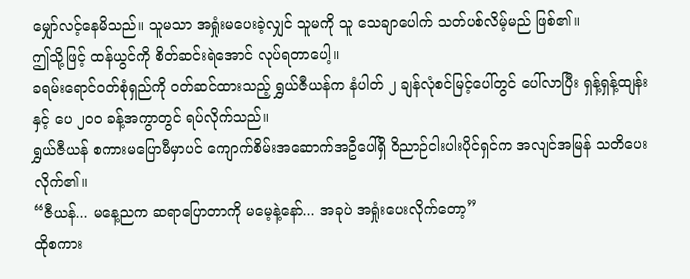မျှော်လင့်နေမိသည်။ သူမသာ အရှုံးမပေးခဲ့လျှင် သူမကို သူ သေချာပေါက် သတ်ပစ်လိမ့်မည် ဖြစ်၏။
ဤသို့ဖြင့် ထန်ယွင်ကို စိတ်ဆင်းရဲအောင် လုပ်ရတာပေါ့။
ခရမ်းရောင်ဝတ်စုံရှည်ကို ဝတ်ဆင်ထားသည့် ရွှယ်ဇီယန်က နံပါတ် ၂ ချန်လုံစင်မြင့်ပေါ်တွင် ပေါ်လာပြီး ရှန့်ရှန့်ထျန်းနှင့် ပေ ၂၀၀ ခန့်အကွာတွင် ရပ်လိုက်သည်။
ရွှယ်ဇီယန် စကားမပြောမီမှာပင် ကျောက်စိမ်းအဆောက်အဦပေါ်ရှိ ဝိညာဉ်ငါးပါးပိုင်ရှင်က အလျင်အမြန် သတိပေးလိုက်၏။
“ဇီယန်... မနေ့ညက ဆရာပြောတာကို မမေ့နဲ့နော်... အခုပဲ အရှုံးပေးလိုက်တော့”
ထိုစကား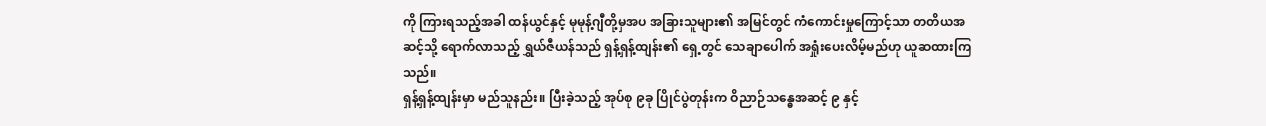ကို ကြားရသည့်အခါ ထန်ယွင်နှင့် မုမုန့်ဂျီတို့မှအပ အခြားသူများ၏ အမြင်တွင် ကံကောင်းမှုကြောင့်သာ တတိယအဆင့်သို့ ရောက်လာသည့် ရွှယ်ဇီယန်သည် ရှန့်ရှန့်ထျန်း၏ ရှေ့တွင် သေချာပေါက် အရှုံးပေးလိမ့်မည်ဟု ယူဆထားကြသည်။
ရှန့်ရှန့်ထျန်းမှာ မည်သူနည်း။ ပြီးခဲ့သည့် အုပ်စု ၉ခု ပြိုင်ပွဲတုန်းက ဝိညာဉ်သန္ဓေအဆင့် ၉ နှင့်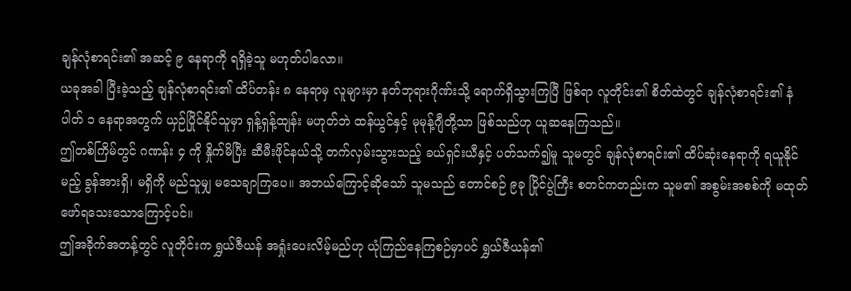ချန်လုံစာရင်း၏ အဆင့် ၉ နေရာကို ရရှိခဲ့သူ မဟုတ်ပါလော။
ယခုအခါ ပြီးခဲ့သည့် ချန်လုံစာရင်း၏ ထိပ်တန်း ၈ နေရာမှ လူများမှာ နတ်ဘုရားဂိုဏ်းသို့ ရောက်ရှိသွားကြပြီ ဖြစ်ရာ လူတိုင်း၏ စိတ်ထဲတွင် ချန်လုံစာရင်း၏ နံပါတ် ၁ နေရာအတွက် ယှဉ်ပြိုင်နိုင်သူမှာ ရှန့်ရှန့်ထျန်း မဟုတ်ဘဲ ထန်ယွင်နှင့် မုမုန့်ဂျီတို့သာ ဖြစ်သည်ဟု ယူဆနေကြသည်။
ဤတစ်ကြိမ်တွင် ဂဏန်း ၄ ကို နှိုက်မိပြီး ဆီမီးဖိုင်နယ်သို့ တက်လှမ်းသွားသည့် ခယ်ရှင်းယီနှင့် ပတ်သက်၍မူ သူမတွင် ချန်လုံစာရင်း၏ ထိပ်ဆုံးနေရာကို ရယူနိုင်မည့် ခွန်အားရှိ၊ မရှိကို မည်သူမျှ မသေချာကြပေ။ အဘယ်ကြောင့်ဆိုသော် သူမသည် တောင်စဉ် ၉ခု ပြိုင်ပွဲကြီး စတင်ကတည်းက သူမ၏ အစွမ်းအစစ်ကို မထုတ်ဖော်ရသေးသောကြောင့်ပင်။
ဤအခိုက်အတန့်တွင် လူတိုင်းက ရွှယ်ဇီယန် အရှုံးပေးလိမ့်မည်ဟု ယုံကြည်နေကြစဉ်မှာပင် ရွှယ်ဇီယန်၏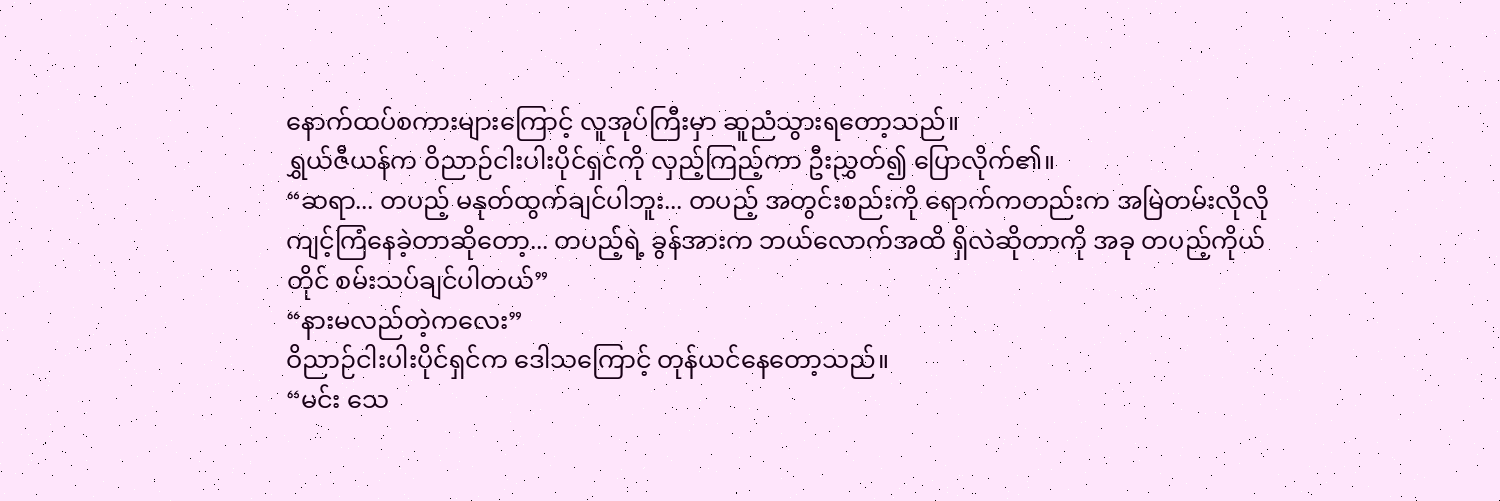နောက်ထပ်စကားများကြောင့် လူအုပ်ကြီးမှာ ဆူညံသွားရတော့သည်။
ရွှယ်ဇီယန်က ဝိညာဉ်ငါးပါးပိုင်ရှင်ကို လှည့်ကြည့်ကာ ဦးညွှတ်၍ ပြောလိုက်၏။
“ဆရာ... တပည့် မနုတ်ထွက်ချင်ပါဘူး... တပည့် အတွင်းစည်းကို ရောက်ကတည်းက အမြဲတမ်းလိုလို ကျင့်ကြံနေခဲ့တာဆိုတော့... တပည့်ရဲ့ ခွန်အားက ဘယ်လောက်အထိ ရှိလဲဆိုတာကို အခု တပည့်ကိုယ်တိုင် စမ်းသပ်ချင်ပါတယ်”
“နားမလည်တဲ့ကလေး”
ဝိညာဉ်ငါးပါးပိုင်ရှင်က ဒေါသကြောင့် တုန်ယင်နေတော့သည်။
“မင်း သေ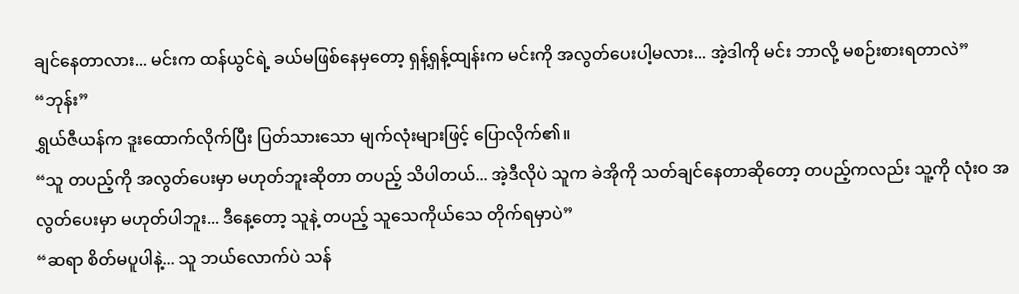ချင်နေတာလား... မင်းက ထန်ယွင်ရဲ့ ခယ်မဖြစ်နေမှတော့ ရှန့်ရှန့်ထျန်းက မင်းကို အလွတ်ပေးပါ့မလား... အဲ့ဒါကို မင်း ဘာလို့ မစဉ်းစားရတာလဲ”
“ဘုန်း”
ရွှယ်ဇီယန်က ဒူးထောက်လိုက်ပြီး ပြတ်သားသော မျက်လုံးများဖြင့် ပြောလိုက်၏။
“သူ တပည့်ကို အလွတ်ပေးမှာ မဟုတ်ဘူးဆိုတာ တပည့် သိပါတယ်... အဲ့ဒီလိုပဲ သူက ခဲအိုကို သတ်ချင်နေတာဆိုတော့ တပည့်ကလည်း သူ့ကို လုံးဝ အလွတ်ပေးမှာ မဟုတ်ပါဘူး... ဒီနေ့တော့ သူနဲ့ တပည့် သူသေကိုယ်သေ တိုက်ရမှာပဲ”
“ဆရာ စိတ်မပူပါနဲ့... သူ ဘယ်လောက်ပဲ သန်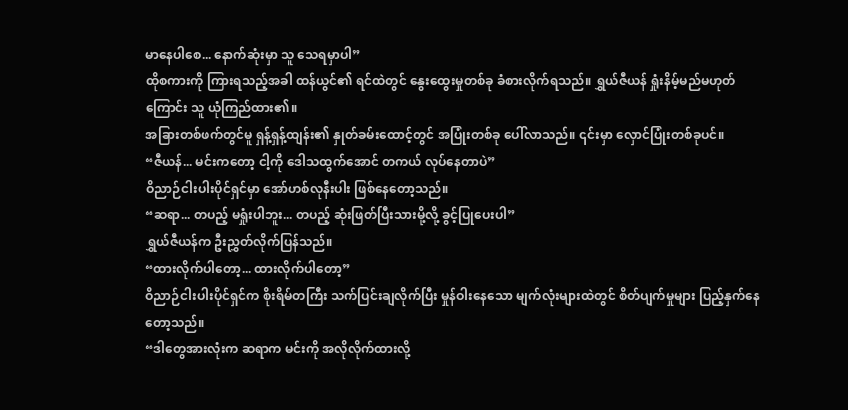မာနေပါစေ... နောက်ဆုံးမှာ သူ သေရမှာပါ”
ထိုစကားကို ကြားရသည့်အခါ ထန်ယွင်၏ ရင်ထဲတွင် နွေးထွေးမှုတစ်ခု ခံစားလိုက်ရသည်။ ရွှယ်ဇီယန် ရှုံးနိမ့်မည်မဟုတ်ကြောင်း သူ ယုံကြည်ထား၏။
အခြားတစ်ဖက်တွင်မူ ရှန့်ရှန့်ထျန်း၏ နှုတ်ခမ်းထောင့်တွင် အပြုံးတစ်ခု ပေါ်လာသည်။ ၎င်းမှာ လှောင်ပြုံးတစ်ခုပင်။
“ဇီယန်... မင်းကတော့ ငါ့ကို ဒေါသထွက်အောင် တကယ် လုပ်နေတာပဲ”
ဝိညာဉ်ငါးပါးပိုင်ရှင်မှာ အော်ဟစ်လုနီးပါး ဖြစ်နေတော့သည်။
“ဆရာ... တပည့် မရှုံးပါဘူး... တပည့် ဆုံးဖြတ်ပြီးသားမို့လို့ ခွင့်ပြုပေးပါ”
ရွှယ်ဇီယန်က ဦးညွှတ်လိုက်ပြန်သည်။
“ထားလိုက်ပါတော့... ထားလိုက်ပါတော့”
ဝိညာဉ်ငါးပါးပိုင်ရှင်က စိုးရိမ်တကြီး သက်ပြင်းချလိုက်ပြီး မှုန်ဝါးနေသော မျက်လုံးများထဲတွင် စိတ်ပျက်မှုများ ပြည့်နှက်နေတော့သည်။
“ဒါတွေအားလုံးက ဆရာက မင်းကို အလိုလိုက်ထားလို့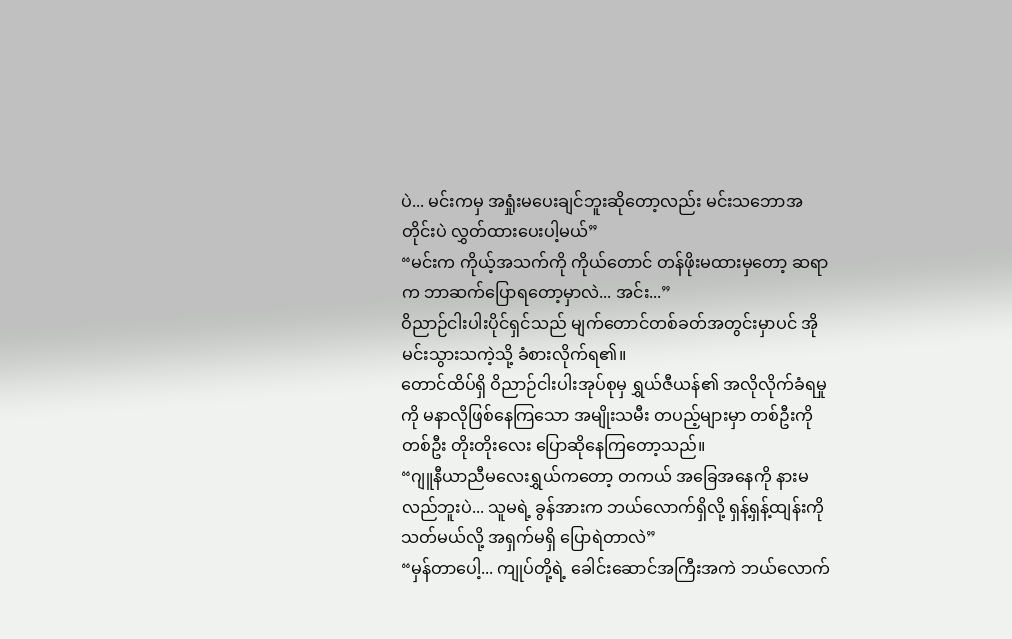ပဲ... မင်းကမှ အရှုံးမပေးချင်ဘူးဆိုတော့လည်း မင်းသဘောအတိုင်းပဲ လွှတ်ထားပေးပါ့မယ်”
“မင်းက ကိုယ့်အသက်ကို ကိုယ်တောင် တန်ဖိုးမထားမှတော့ ဆရာက ဘာဆက်ပြောရတော့မှာလဲ... အင်း...”
ဝိညာဉ်ငါးပါးပိုင်ရှင်သည် မျက်တောင်တစ်ခတ်အတွင်းမှာပင် အိုမင်းသွားသကဲ့သို့ ခံစားလိုက်ရ၏။
တောင်ထိပ်ရှိ ဝိညာဉ်ငါးပါးအုပ်စုမှ ရွှယ်ဇီယန်၏ အလိုလိုက်ခံရမှုကို မနာလိုဖြစ်နေကြသော အမျိုးသမီး တပည့်များမှာ တစ်ဦးကိုတစ်ဦး တိုးတိုးလေး ပြောဆိုနေကြတော့သည်။
“ဂျူနီယာညီမလေးရွှယ်ကတော့ တကယ် အခြေအနေကို နားမလည်ဘူးပဲ... သူမရဲ့ ခွန်အားက ဘယ်လောက်ရှိလို့ ရှန့်ရှန့်ထျန်းကို သတ်မယ်လို့ အရှက်မရှိ ပြောရဲတာလဲ”
“မှန်တာပေါ့... ကျုပ်တို့ရဲ့ ခေါင်းဆောင်အကြီးအကဲ ဘယ်လောက်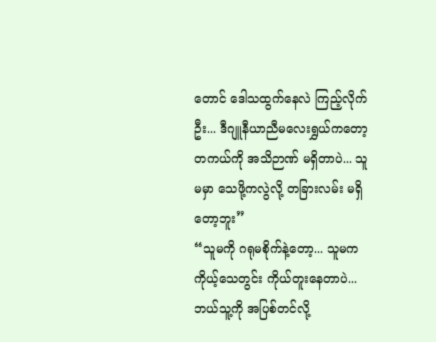တောင် ဒေါသထွက်နေလဲ ကြည့်လိုက်ဦး... ဒီဂျူနီယာညီမလေးရွှယ်ကတော့ တကယ်ကို အသိဉာဏ် မရှိတာပဲ... သူမမှာ သေဖို့ကလွဲလို့ တခြားလမ်း မရှိတော့ဘူး”
“သူမကို ဂရုမစိုက်နဲ့တော့... သူမက ကိုယ့်သေတွင်း ကိုယ်တူးနေတာပဲ... ဘယ်သူ့ကို အပြစ်တင်လို့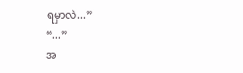ရမှာလဲ...”
“...”
အ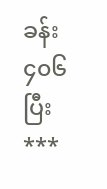ခန်း ၄၀၆ ပြီး
***